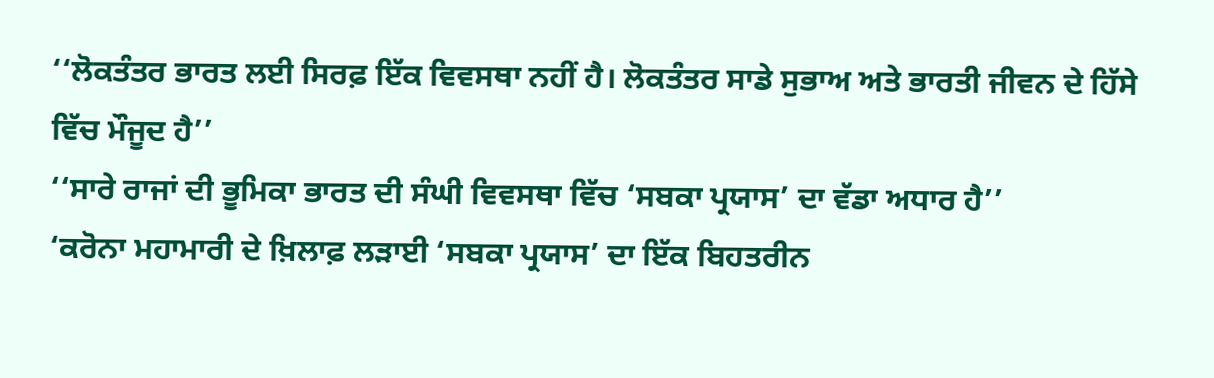‘‘ਲੋਕਤੰਤਰ ਭਾਰਤ ਲਈ ਸਿਰਫ਼ ਇੱਕ ਵਿਵਸਥਾ ਨਹੀਂ ਹੈ। ਲੋਕਤੰਤਰ ਸਾਡੇ ਸੁਭਾਅ ਅਤੇ ਭਾਰਤੀ ਜੀਵਨ ਦੇ ਹਿੱਸੇ ਵਿੱਚ ਮੌਜੂਦ ਹੈ’’
‘‘ਸਾਰੇ ਰਾਜਾਂ ਦੀ ਭੂਮਿਕਾ ਭਾਰਤ ਦੀ ਸੰਘੀ ਵਿਵਸਥਾ ਵਿੱਚ ‘ਸਬਕਾ ਪ੍ਰਯਾਸ’ ਦਾ ਵੱਡਾ ਅਧਾਰ ਹੈ’’
‘ਕਰੋਨਾ ਮਹਾਮਾਰੀ ਦੇ ਖ਼ਿਲਾਫ਼ ਲੜਾਈ ‘ਸਬਕਾ ਪ੍ਰਯਾਸ’ ਦਾ ਇੱਕ ਬਿਹਤਰੀਨ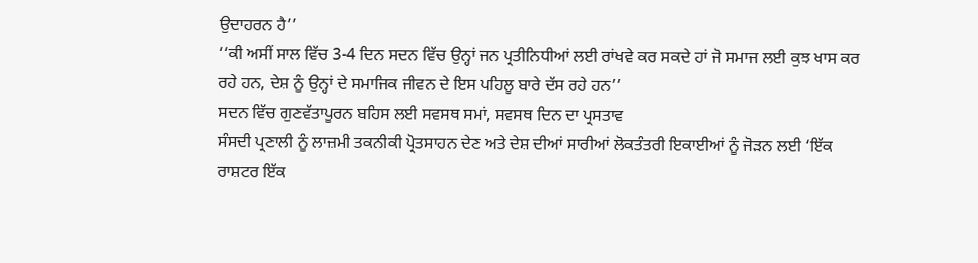ਉਦਾਹਰਨ ਹੈ’’
‘‘ਕੀ ਅਸੀਂ ਸਾਲ ਵਿੱਚ 3-4 ਦਿਨ ਸਦਨ ਵਿੱਚ ਉਨ੍ਹਾਂ ਜਨ ਪ੍ਰਤੀਨਿਧੀਆਂ ਲਈ ਰਾਂਖਵੇ ਕਰ ਸਕਦੇ ਹਾਂ ਜੋ ਸਮਾਜ ਲਈ ਕੁਝ ਖਾਸ ਕਰ ਰਹੇ ਹਨ, ਦੇਸ਼ ਨੂੰ ਉਨ੍ਹਾਂ ਦੇ ਸਮਾਜਿਕ ਜੀਵਨ ਦੇ ਇਸ ਪਹਿਲੂ ਬਾਰੇ ਦੱਸ ਰਹੇ ਹਨ’’
ਸਦਨ ਵਿੱਚ ਗੁਣਵੱਤਾਪੂਰਨ ਬਹਿਸ ਲਈ ਸਵਸਥ ਸਮਾਂ, ਸਵਸਥ ਦਿਨ ਦਾ ਪ੍ਰਸਤਾਵ
ਸੰਸਦੀ ਪ੍ਰਣਾਲੀ ਨੂੰ ਲਾਜ਼ਮੀ ਤਕਨੀਕੀ ਪ੍ਰੋਤਸਾਹਨ ਦੇਣ ਅਤੇ ਦੇਸ਼ ਦੀਆਂ ਸਾਰੀਆਂ ਲੋਕਤੰਤਰੀ ਇਕਾਈਆਂ ਨੂੰ ਜੋੜਨ ਲਈ ‘ਇੱਕ ਰਾਸ਼ਟਰ ਇੱਕ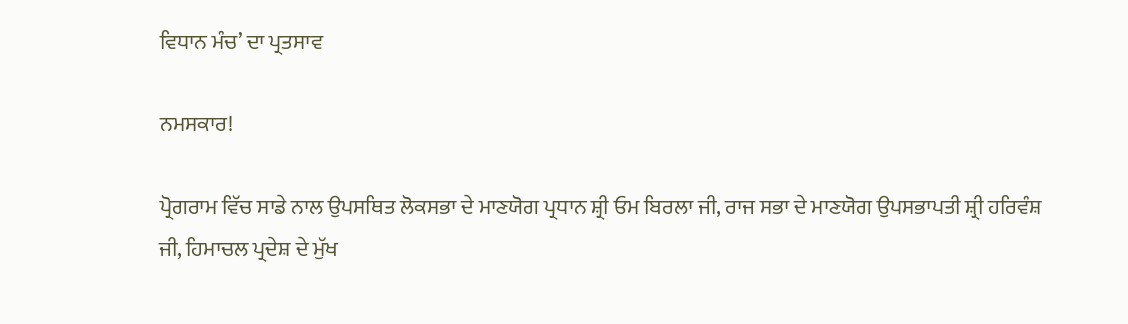ਵਿਧਾਨ ਮੰਚ’ ਦਾ ਪ੍ਰਤਸਾਵ

ਨਮਸਕਾਰ!

ਪ੍ਰੋਗਰਾਮ ਵਿੱਚ ਸਾਡੇ ਨਾਲ ਉਪਸਥਿਤ ਲੋਕਸਭਾ ਦੇ ਮਾਣਯੋਗ ਪ੍ਰਧਾਨ ਸ਼੍ਰੀ ਓਮ ਬਿਰਲਾ ਜੀ, ਰਾਜ ਸਭਾ ਦੇ ਮਾਣਯੋਗ ਉਪਸਭਾਪਤੀ ਸ਼੍ਰੀ ਹਰਿਵੰਸ਼ ਜੀ, ਹਿਮਾਚਲ ਪ੍ਰਦੇਸ਼ ਦੇ ਮੁੱਖ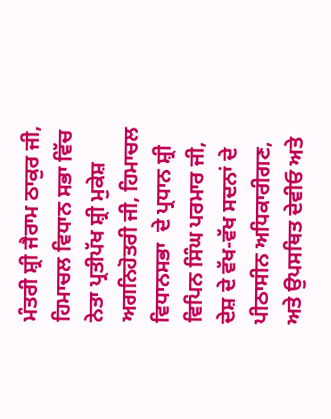ਮੰਤਰੀ ਸ਼੍ਰੀ ਜੈਰਾਮ ਠਾਕੁਰ ਜੀ,  ਹਿਮਾਚਲ ਵਿਧਾਨ ਸਭਾ ਵਿੱਚ ਨੇਤਾ ਪ੍ਰਤੀਪੱਖ ਸ਼੍ਰੀ ਮੁਕੇਸ਼ ਅਗਨਿਹੋਤਰੀ ਜੀ, ਹਿਮਾਚਲ ਵਿਧਾਨਸਭਾ  ਦੇ ਪ੍ਰਧਾਨ ਸ਼੍ਰੀ ਵਿਪਿਨ ਸਿੰਘ ਪਰਮਾਰ ਜੀ, ਦੇਸ਼ ਦੇ ਵੱਖ-ਵੱਖ ਸਦਨਾਂ ਦੇ ਪੀਠਾਸੀਨ ਅਧਿਕਾਰੀਗਣ,  ਅਤੇ ਉਪਸਥਿਤ ਦੇਵੀਓ ਅਤੇ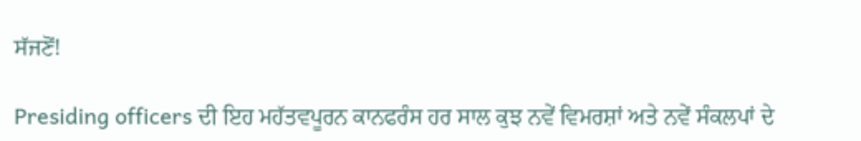ਸੱਜਣੋਂ!

Presiding officers ਦੀ ਇਹ ਮਹੱਤਵਪੂਰਨ ਕਾਨਫਰੰਸ ਹਰ ਸਾਲ ਕੁਝ ਨਵੇਂ ਵਿਮਰਸ਼ਾਂ ਅਤੇ ਨਵੇਂ ਸੰਕਲਪਾਂ ਦੇ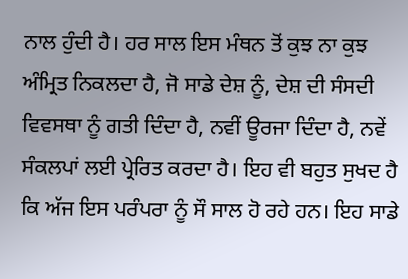ਨਾਲ ਹੁੰਦੀ ਹੈ। ਹਰ ਸਾਲ ਇਸ ਮੰਥਨ ਤੋਂ ਕੁਝ ਨਾ ਕੁਝ ਅੰਮ੍ਰਿਤ ਨਿਕਲਦਾ ਹੈ, ਜੋ ਸਾਡੇ ਦੇਸ਼ ਨੂੰ, ਦੇਸ਼ ਦੀ ਸੰਸਦੀ ਵਿਵਸਥਾ ਨੂੰ ਗਤੀ ਦਿੰਦਾ ਹੈ, ਨਵੀਂ ਊਰਜਾ ਦਿੰਦਾ ਹੈ, ਨਵੇਂ ਸੰਕਲਪਾਂ ਲਈ ਪ੍ਰੇਰਿਤ ਕਰਦਾ ਹੈ। ਇਹ ਵੀ ਬਹੁਤ ਸੁਖਦ ਹੈ ਕਿ ਅੱਜ ਇਸ ਪਰੰਪਰਾ ਨੂੰ ਸੌ ਸਾਲ ਹੋ ਰਹੇ ਹਨ। ਇਹ ਸਾਡੇ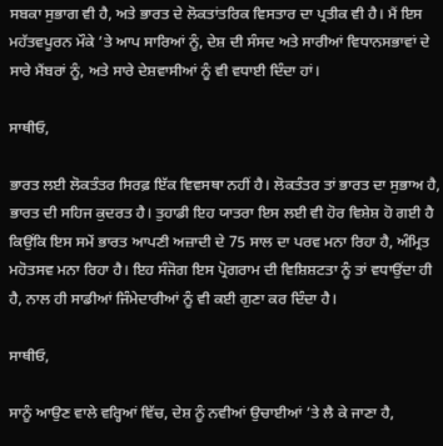ਸਬਕਾ ਸੁਭਾਗ ਵੀ ਹੈ, ਅਤੇ ਭਾਰਤ ਦੇ ਲੋਕਤਾਂਤਰਿਕ ਵਿਸਤਾਰ ਦਾ ਪ੍ਰਤੀਕ ਵੀ ਹੈ। ਮੈਂ ਇਸ ਮਹੱਤਵਪੂਰਨ ਮੌਕੇ ’ਤੇ ਆਪ ਸਾਰਿਆਂ ਨੂੰ, ਦੇਸ਼ ਦੀ ਸੰਸਦ ਅਤੇ ਸਾਰੀਆਂ ਵਿਧਾਨਸਭਾਵਾਂ ਦੇ ਸਾਰੇ ਮੈਂਬਰਾਂ ਨੂੰ, ਅਤੇ ਸਾਰੇ ਦੇਸ਼ਵਾਸੀਆਂ ਨੂੰ ਵੀ ਵਧਾਈ ਦਿੰਦਾ ਹਾਂ।

ਸਾਥੀਓ,

ਭਾਰਤ ਲਈ ਲੋਕਤੰਤਰ ਸਿਰਫ਼ ਇੱਕ ਵਿਵਸਥਾ ਨਹੀਂ ਹੈ। ਲੋਕਤੰਤਰ ਤਾਂ ਭਾਰਤ ਦਾ ਸੁਭਾਅ ਹੈ,  ਭਾਰਤ ਦੀ ਸਹਿਜ ਕੁਦਰਤ ਹੈ। ਤੁਹਾਡੀ ਇਹ ਯਾਤਰਾ ਇਸ ਲਈ ਵੀ ਹੋਰ ਵਿਸ਼ੇਸ਼ ਹੋ ਗਈ ਹੈ ਕਿਉਂਕਿ ਇਸ ਸਮੇਂ ਭਾਰਤ ਆਪਣੀ ਅਜ਼ਾਦੀ ਦੇ 75 ਸਾਲ ਦਾ ਪਰਵ ਮਨਾ ਰਿਹਾ ਹੈ, ਅੰਮ੍ਰਿਤ ਮਹੋਤਸਵ ਮਨਾ ਰਿਹਾ ਹੈ। ਇਹ ਸੰਜੋਗ ਇਸ ਪ੍ਰੋਗਰਾਮ ਦੀ ਵਿਸ਼ਿਸ਼ਟਤਾ ਨੂੰ ਤਾਂ ਵਧਾਉਂਦਾ ਹੀ ਹੈ, ਨਾਲ ਹੀ ਸਾਡੀਆਂ ਜਿੰਮੇਦਾਰੀਆਂ ਨੂੰ ਵੀ ਕਈ ਗੁਣਾ ਕਰ ਦਿੰਦਾ ਹੈ।

ਸਾਥੀਓ,

ਸਾਨੂੰ ਆਉਣ ਵਾਲੇ ਵਰ੍ਹਿਆਂ ਵਿੱਚ, ਦੇਸ਼ ਨੂੰ ਨਵੀਆਂ ਉਚਾਈਆਂ ’ਤੇ ਲੈ ਕੇ ਜਾਣਾ ਹੈ,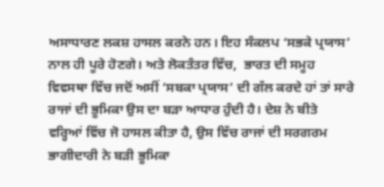ਅਸਾਧਾਰਣ ਲਕਸ਼ ਹਾਸਲ ਕਰਨੇ ਹਨ। ਇਹ ਸੰਕਲਪ ‘ਸਭਕੇ ਪ੍ਰਯਾਸ’ ਨਾਲ ਹੀ ਪੂਰੇ ਹੋਣਗੇ। ਅਤੇ ਲੋਕਤੰਤਰ ਵਿੱਚ,  ਭਾਰਤ ਦੀ ਸਮੂਹ ਵਿਵਸਥਾ ਵਿੱਚ ਜਦੋਂ ਅਸੀਂ ‘ਸਬਕਾ ਪ੍ਰਯਾਸ’ ਦੀ ਗੱਲ ਕਰਦੇ ਹਾਂ ਤਾਂ ਸਾਰੇ ਰਾਜਾਂ ਦੀ ਭੂਮਿਕਾ ਉਸ ਦਾ ਬੜਾ ਆਧਾਰ ਹੁੰਦੀ ਹੈ। ਦੇਸ਼ ਨੇ ਬੀਤੇ ਵਰ੍ਹਿਆਂ ਵਿੱਚ ਜੋ ਹਾਸਲ ਕੀਤਾ ਹੈ, ਉਸ ਵਿੱਚ ਰਾਜਾਂ ਦੀ ਸਰਗਰਮ ਭਾਗੀਦਾਰੀ ਨੇ ਬੜੀ ਭੂਮਿਕਾ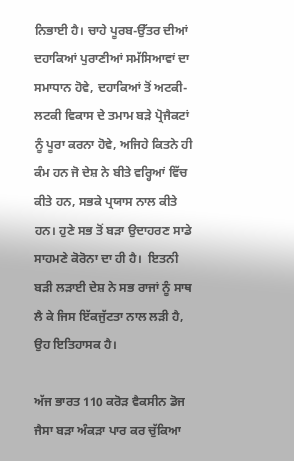ਨਿਭਾਈ ਹੈ। ਚਾਹੇ ਪੂਰਬ-ਉੱਤਰ ਦੀਆਂ ਦਹਾਕਿਆਂ ਪੁਰਾਣੀਆਂ ਸਮੱਸਿਆਵਾਂ ਦਾ ਸਮਾਧਾਨ ਹੋਵੇ, ਦਹਾਕਿਆਂ ਤੋਂ ਅਟਕੀ-ਲਟਕੀ ਵਿਕਾਸ ਦੇ ਤਮਾਮ ਬੜੇ ਪ੍ਰੋਜੈਕਟਾਂ ਨੂੰ ਪੂਰਾ ਕਰਨਾ ਹੋਵੇ, ਅਜਿਹੇ ਕਿਤਨੇ ਹੀ ਕੰਮ ਹਨ ਜੋ ਦੇਸ਼ ਨੇ ਬੀਤੇ ਵਰ੍ਹਿਆਂ ਵਿੱਚ ਕੀਤੇ ਹਨ, ਸਭਕੇ ਪ੍ਰਯਾਸ ਨਾਲ ਕੀਤੇ ਹਨ। ਹੁਣੇ ਸਭ ਤੋਂ ਬੜਾ ਉਦਾਹਰਣ ਸਾਡੇ ਸਾਹਮਣੇ ਕੋਰੋਨਾ ਦਾ ਹੀ ਹੈ।  ਇਤਨੀ ਬੜੀ ਲੜਾਈ ਦੇਸ਼ ਨੇ ਸਭ ਰਾਜਾਂ ਨੂੰ ਸਾਥ ਲੈ ਕੇ ਜਿਸ ਇੱਕਜੁੱਟਤਾ ਨਾਲ ਲੜੀ ਹੈ, ਉਹ ਇਤਿਹਾਸਕ ਹੈ।

ਅੱਜ ਭਾਰਤ 110 ਕਰੋੜ ਵੈਕਸੀਨ ਡੋਜ ਜੈਸਾ ਬੜਾ ਅੰਕੜਾ ਪਾਰ ਕਰ ਚੁੱਕਿਆ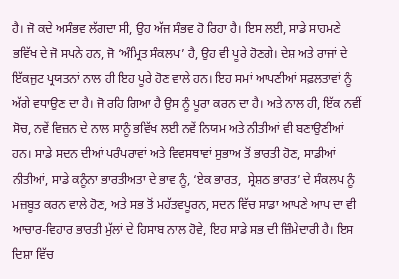ਹੈ। ਜੋ ਕਦੇ ਅਸੰਭਵ ਲੱਗਦਾ ਸੀ, ਉਹ ਅੱਜ ਸੰਭਵ ਹੋ ਰਿਹਾ ਹੈ। ਇਸ ਲਈ, ਸਾਡੇ ਸਾਹਮਣੇ ਭਵਿੱਖ ਦੇ ਜੋ ਸਪਨੇ ਹਨ, ਜੋ ‘ਅੰਮ੍ਰਿਤ ਸੰਕਲਪ’ ਹੈ, ਉਹ ਵੀ ਪੂਰੇ ਹੋਣਗੇ। ਦੇਸ਼ ਅਤੇ ਰਾਜਾਂ ਦੇ ਇੱਕਜੁਟ ਪ੍ਰਯਤਨਾਂ ਨਾਲ ਹੀ ਇਹ ਪੂਰੇ ਹੋਣ ਵਾਲੇ ਹਨ। ਇਹ ਸਮਾਂ ਆਪਣੀਆਂ ਸਫ਼ਲਤਾਵਾਂ ਨੂੰ ਅੱਗੇ ਵਧਾਉਣ ਦਾ ਹੈ। ਜੋ ਰਹਿ ਗਿਆ ਹੈ ਉਸ ਨੂੰ ਪੂਰਾ ਕਰਨ ਦਾ ਹੈ। ਅਤੇ ਨਾਲ ਹੀ, ਇੱਕ ਨਵੀਂ ਸੋਚ, ਨਵੇਂ ਵਿਜ਼ਨ ਦੇ ਨਾਲ ਸਾਨੂੰ ਭਵਿੱਖ ਲਈ ਨਵੇਂ ਨਿਯਮ ਅਤੇ ਨੀਤੀਆਂ ਵੀ ਬਣਾਉਣੀਆਂ ਹਨ। ਸਾਡੇ ਸਦਨ ਦੀਆਂ ਪਰੰਪਰਾਵਾਂ ਅਤੇ ਵਿਵਸਥਾਵਾਂ ਸੁਭਾਅ ਤੋਂ ਭਾਰਤੀ ਹੋਣ, ਸਾਡੀਆਂ ਨੀਤੀਆਂ, ਸਾਡੇ ਕਨੂੰਨਾ ਭਾਰਤੀਅਤਾ ਦੇ ਭਾਵ ਨੂੰ, ‘ਏਕ ਭਾਰਤ,  ਸ੍ਰੇਸ਼ਠ ਭਾਰਤ’ ਦੇ ਸੰਕਲਪ ਨੂੰ ਮਜ਼ਬੂਤ ਕਰਨ ਵਾਲੇ ਹੋਣ, ਅਤੇ ਸਭ ਤੋਂ ਮਹੱਤਵਪੂਰਨ, ਸਦਨ ਵਿੱਚ ਸਾਡਾ ਆਪਣੇ ਆਪ ਦਾ ਵੀ ਆਚਾਰ-ਵਿਹਾਰ ਭਾਰਤੀ ਮੁੱਲਾਂ ਦੇ ਹਿਸਾਬ ਨਾਲ ਹੋਵੇ, ਇਹ ਸਾਡੇ ਸਭ ਦੀ ਜ਼ਿੰਮੇਦਾਰੀ ਹੈ। ਇਸ ਦਿਸ਼ਾ ਵਿੱਚ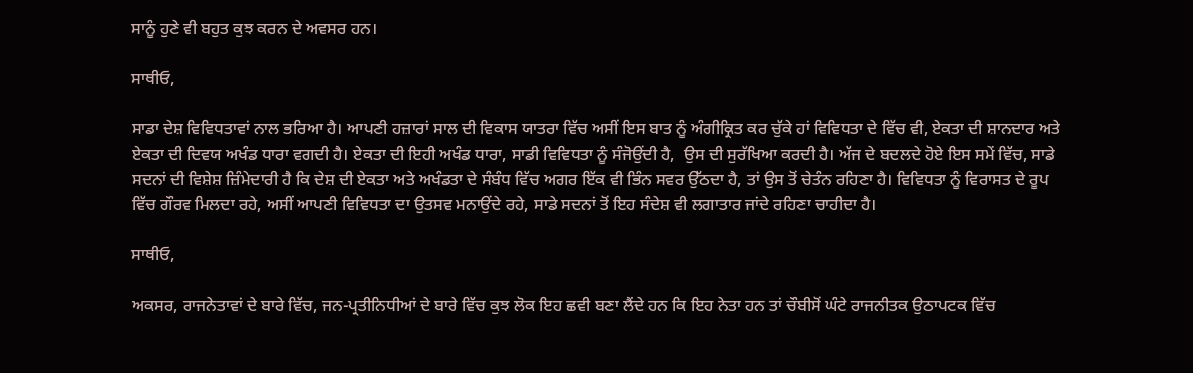ਸਾਨੂੰ ਹੁਣੇ ਵੀ ਬਹੁਤ ਕੁਝ ਕਰਨ ਦੇ ਅਵਸਰ ਹਨ।

ਸਾਥੀਓ,

ਸਾਡਾ ਦੇਸ਼ ਵਿਵਿਧਤਾਵਾਂ ਨਾਲ ਭਰਿਆ ਹੈ। ਆਪਣੀ ਹਜ਼ਾਰਾਂ ਸਾਲ ਦੀ ਵਿਕਾਸ ਯਾਤਰਾ ਵਿੱਚ ਅਸੀਂ ਇਸ ਬਾਤ ਨੂੰ ਅੰਗੀਕ੍ਰਿਤ ਕਰ ਚੁੱਕੇ ਹਾਂ ਵਿਵਿਧਤਾ ਦੇ ਵਿੱਚ ਵੀ, ਏਕਤਾ ਦੀ ਸ਼ਾਨਦਾਰ ਅਤੇ ਏਕਤਾ ਦੀ ਦਿਵਯ ਅਖੰਡ ਧਾਰਾ ਵਗਦੀ ਹੈ। ਏਕਤਾ ਦੀ ਇਹੀ ਅਖੰਡ ਧਾਰਾ, ਸਾਡੀ ਵਿਵਿਧਤਾ ਨੂੰ ਸੰਜੋਉਂਦੀ ਹੈ,  ਉਸ ਦੀ ਸੁਰੱਖਿਆ ਕਰਦੀ ਹੈ। ਅੱਜ ਦੇ ਬਦਲਦੇ ਹੋਏ ਇਸ ਸਮੇਂ ਵਿੱਚ, ਸਾਡੇ ਸਦਨਾਂ ਦੀ ਵਿਸ਼ੇਸ਼ ਜ਼ਿੰਮੇਦਾਰੀ ਹੈ ਕਿ ਦੇਸ਼ ਦੀ ਏਕਤਾ ਅਤੇ ਅਖੰਡਤਾ ਦੇ ਸੰਬੰਧ ਵਿੱਚ ਅਗਰ ਇੱਕ ਵੀ ਭਿੰਨ ਸਵਰ ਉੱਠਦਾ ਹੈ, ਤਾਂ ਉਸ ਤੋਂ ਚੇਤੰਨ ਰਹਿਣਾ ਹੈ। ਵਿਵਿਧਤਾ ਨੂੰ ਵਿਰਾਸਤ ਦੇ ਰੂਪ ਵਿੱਚ ਗੌਰਵ ਮਿਲਦਾ ਰਹੇ, ਅਸੀਂ ਆਪਣੀ ਵਿਵਿਧਤਾ ਦਾ ਉਤਸਵ ਮਨਾਉਂਦੇ ਰਹੇ, ਸਾਡੇ ਸਦਨਾਂ ਤੋਂ ਇਹ ਸੰਦੇਸ਼ ਵੀ ਲਗਾਤਾਰ ਜਾਂਦੇ ਰਹਿਣਾ ਚਾਹੀਦਾ ਹੈ।

ਸਾਥੀਓ,

ਅਕਸਰ, ਰਾਜਨੇਤਾਵਾਂ ਦੇ ਬਾਰੇ ਵਿੱਚ, ਜਨ-ਪ੍ਰਤੀਨਿਧੀਆਂ ਦੇ ਬਾਰੇ ਵਿੱਚ ਕੁਝ ਲੋਕ ਇਹ ਛਵੀ ਬਣਾ ਲੈਂਦੇ ਹਨ ਕਿ ਇਹ ਨੇਤਾ ਹਨ ਤਾਂ ਚੌਬੀਸੋਂ ਘੰਟੇ ਰਾਜਨੀਤਕ ਉਠਾਪਟਕ ਵਿੱਚ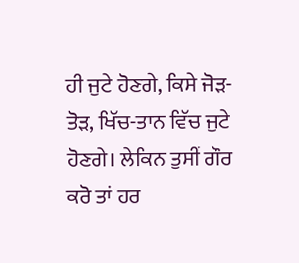ਹੀ ਜੁਟੇ ਹੋਣਗੇ, ਕਿਸੇ ਜੋੜ-ਤੋੜ, ਖਿੱਚ-ਤਾਨ ਵਿੱਚ ਜੁਟੇ ਹੋਣਗੇ। ਲੇਕਿਨ ਤੁਸੀਂ ਗੌਰ ਕਰੋ ਤਾਂ ਹਰ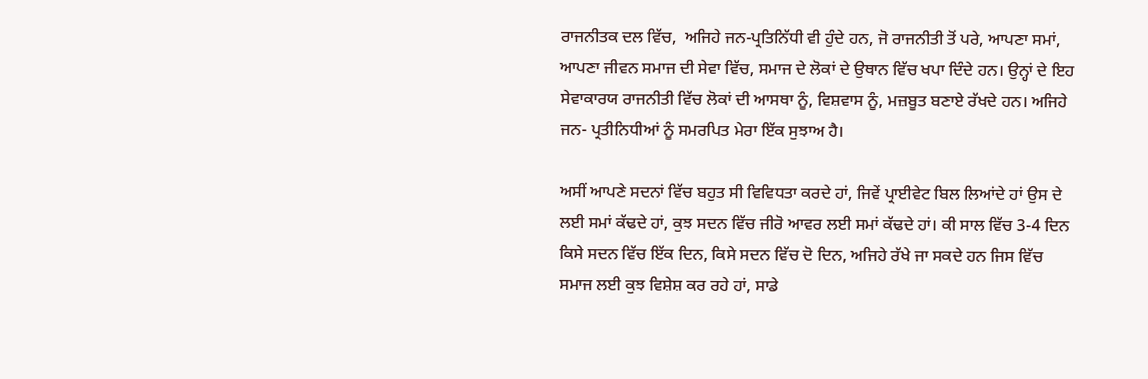ਰਾਜਨੀਤਕ ਦਲ ਵਿੱਚ,  ਅਜਿਹੇ ਜਨ-ਪ੍ਰਤਿਨਿੱਧੀ ਵੀ ਹੁੰਦੇ ਹਨ, ਜੋ ਰਾਜਨੀਤੀ ਤੋਂ ਪਰੇ, ਆਪਣਾ ਸਮਾਂ, ਆਪਣਾ ਜੀਵਨ ਸਮਾਜ ਦੀ ਸੇਵਾ ਵਿੱਚ, ਸਮਾਜ ਦੇ ਲੋਕਾਂ ਦੇ ਉਥਾਨ ਵਿੱਚ ਖਪਾ ਦਿੰਦੇ ਹਨ। ਉਨ੍ਹਾਂ ਦੇ ਇਹ ਸੇਵਾਕਾਰਯ ਰਾਜਨੀਤੀ ਵਿੱਚ ਲੋਕਾਂ ਦੀ ਆਸਥਾ ਨੂੰ, ਵਿਸ਼ਵਾਸ ਨੂੰ, ਮਜ਼ਬੂਤ ਬਣਾਏ ਰੱਖਦੇ ਹਨ। ਅਜਿਹੇ ਜਨ- ਪ੍ਰਤੀਨਿਧੀਆਂ ਨੂੰ ਸਮਰਪਿਤ ਮੇਰਾ ਇੱਕ ਸੁਝਾਅ ਹੈ।

ਅਸੀਂ ਆਪਣੇ ਸਦਨਾਂ ਵਿੱਚ ਬਹੁਤ ਸੀ ਵਿਵਿਧਤਾ ਕਰਦੇ ਹਾਂ, ਜਿਵੇਂ ਪ੍ਰਾਈਵੇਟ ਬਿਲ ਲਿਆਂਦੇ ਹਾਂ ਉਸ ਦੇ ਲਈ ਸਮਾਂ ਕੱਢਦੇ ਹਾਂ, ਕੁਝ ਸਦਨ ਵਿੱਚ ਜੀਰੋ ਆਵਰ ਲਈ ਸਮਾਂ ਕੱਢਦੇ ਹਾਂ। ਕੀ ਸਾਲ ਵਿੱਚ 3-4 ਦਿਨ ਕਿਸੇ ਸਦਨ ਵਿੱਚ ਇੱਕ ਦਿਨ, ਕਿਸੇ ਸਦਨ ਵਿੱਚ ਦੋ ਦਿਨ, ਅਜਿਹੇ ਰੱਖੇ ਜਾ ਸਕਦੇ ਹਨ ਜਿਸ ਵਿੱਚ ਸਮਾਜ ਲਈ ਕੁਝ ਵਿਸ਼ੇਸ਼ ਕਰ ਰਹੇ ਹਾਂ, ਸਾਡੇ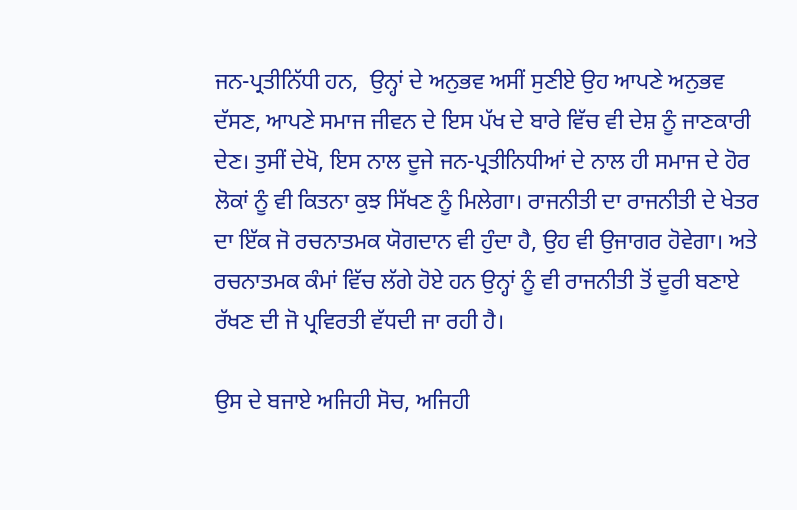ਜਨ-ਪ੍ਰਤੀਨਿੱਧੀ ਹਨ,  ਉਨ੍ਹਾਂ ਦੇ ਅਨੁਭਵ ਅਸੀਂ ਸੁਣੀਏ ਉਹ ਆਪਣੇ ਅਨੁਭਵ ਦੱਸਣ, ਆਪਣੇ ਸਮਾਜ ਜੀਵਨ ਦੇ ਇਸ ਪੱਖ ਦੇ ਬਾਰੇ ਵਿੱਚ ਵੀ ਦੇਸ਼ ਨੂੰ ਜਾਣਕਾਰੀ ਦੇਣ। ਤੁਸੀਂ ਦੇਖੋ, ਇਸ ਨਾਲ ਦੂਜੇ ਜਨ-ਪ੍ਰਤੀਨਿਧੀਆਂ ਦੇ ਨਾਲ ਹੀ ਸਮਾਜ ਦੇ ਹੋਰ ਲੋਕਾਂ ਨੂੰ ਵੀ ਕਿਤਨਾ ਕੁਝ ਸਿੱਖਣ ਨੂੰ ਮਿਲੇਗਾ। ਰਾਜਨੀਤੀ ਦਾ ਰਾਜਨੀਤੀ ਦੇ ਖੇਤਰ ਦਾ ਇੱਕ ਜੋ ਰਚਨਾਤਮਕ ਯੋਗਦਾਨ ਵੀ ਹੁੰਦਾ ਹੈ, ਉਹ ਵੀ ਉਜਾਗਰ ਹੋਵੇਗਾ। ਅਤੇ ਰਚਨਾਤਮਕ ਕੰਮਾਂ ਵਿੱਚ ਲੱਗੇ ਹੋਏ ਹਨ ਉਨ੍ਹਾਂ ਨੂੰ ਵੀ ਰਾਜਨੀਤੀ ਤੋਂ ਦੂਰੀ ਬਣਾਏ ਰੱਖਣ ਦੀ ਜੋ ਪ੍ਰਵਿਰਤੀ ਵੱਧਦੀ ਜਾ ਰਹੀ ਹੈ।

ਉਸ ਦੇ ਬਜਾਏ ਅਜਿਹੀ ਸੋਚ, ਅਜਿਹੀ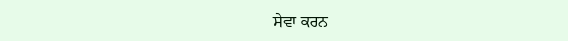ਸੇਵਾ ਕਰਨ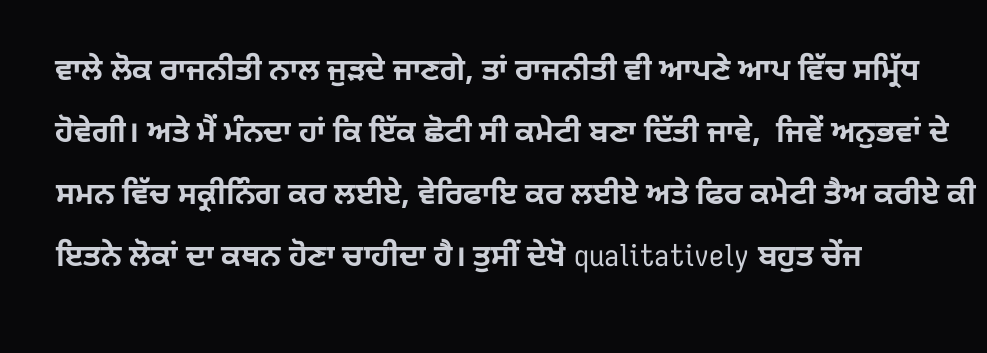ਵਾਲੇ ਲੋਕ ਰਾਜਨੀਤੀ ਨਾਲ ਜੁੜਦੇ ਜਾਣਗੇ, ਤਾਂ ਰਾਜਨੀਤੀ ਵੀ ਆਪਣੇ ਆਪ ਵਿੱਚ ਸਮ੍ਰਿੱਧ ਹੋਵੇਗੀ। ਅਤੇ ਮੈਂ ਮੰਨਦਾ ਹਾਂ ਕਿ ਇੱਕ ਛੋਟੀ ਸੀ ਕਮੇਟੀ ਬਣਾ ਦਿੱਤੀ ਜਾਵੇ,  ਜਿਵੇਂ ਅਨੁਭਵਾਂ ਦੇ ਸਮਨ ਵਿੱਚ ਸਕ੍ਰੀਨਿੰਗ ਕਰ ਲਈਏ, ਵੇਰਿਫਾਇ ਕਰ ਲਈਏ ਅਤੇ ਫਿਰ ਕਮੇਟੀ ਤੈਅ ਕਰੀਏ ਕੀ ਇਤਨੇ ਲੋਕਾਂ ਦਾ ਕਥਨ ਹੋਣਾ ਚਾਹੀਦਾ ਹੈ। ਤੁਸੀਂ ਦੇਖੋ qualitatively ਬਹੁਤ ਚੇਂਜ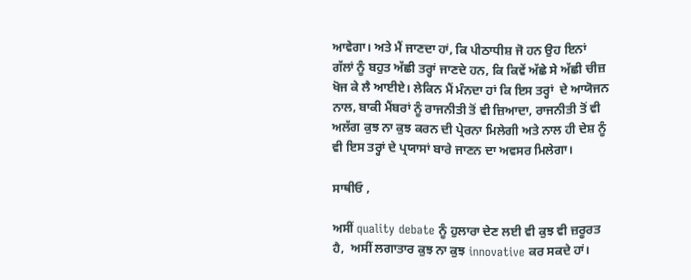ਆਵੇਗਾ। ਅਤੇ ਮੈਂ ਜਾਣਦਾ ਹਾਂ, ਕਿ ਪੀਠਾਧੀਸ਼ ਜੋ ਹਨ ਉਹ ਇਨਾਂ ਗੱਲਾਂ ਨੂੰ ਬਹੁਤ ਅੱਛੀ ਤਰ੍ਹਾਂ ਜਾਣਦੇ ਹਨ, ਕਿ ਕਿਵੇਂ ਅੱਛੇ ਸੇ ਅੱਛੀ ਚੀਜ਼ ਖੋਜ ਕੇ ਲੈ ਆਈਏ। ਲੇਕਿਨ ਮੈਂ ਮੰਨਦਾ ਹਾਂ ਕਿ ਇਸ ਤਰ੍ਹਾਂ  ਦੇ ਆਯੋਜਨ ਨਾਲ, ਬਾਕੀ ਮੈਂਬਰਾਂ ਨੂੰ ਰਾਜਨੀਤੀ ਤੋਂ ਵੀ ਜ਼ਿਆਦਾ, ਰਾਜਨੀਤੀ ਤੋਂ ਵੀ ਅਲੱਗ ਕੁਝ ਨਾ ਕੁਝ ਕਰਨ ਦੀ ਪ੍ਰੇਰਨਾ ਮਿਲੇਗੀ ਅਤੇ ਨਾਲ ਹੀ ਦੇਸ਼ ਨੂੰ ਵੀ ਇਸ ਤਰ੍ਹਾਂ ਦੇ ਪ੍ਰਯਾਸਾਂ ਬਾਰੇ ਜਾਣਨ ਦਾ ਅਵਸਰ ਮਿਲੇਗਾ।

ਸਾਥੀਓ ,

ਅਸੀਂ quality debate ਨੂੰ ਹੁਲਾਰਾ ਦੇਣ ਲਈ ਵੀ ਕੁਝ ਵੀ ਜ਼ਰੂਰਤ ਹੈ,  ਅਸੀਂ ਲਗਾਤਾਰ ਕੁਝ ਨਾ ਕੁਝ innovative ਕਰ ਸਕਦੇ ਹਾਂ।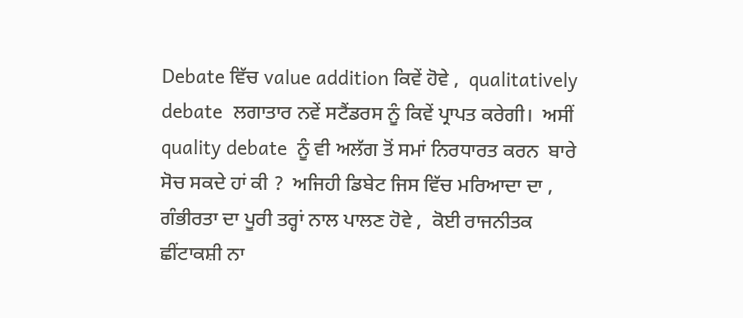Debate ਵਿੱਚ value addition ਕਿਵੇਂ ਹੋਵੇ ,  qualitatively  debate  ਲਗਾਤਾਰ ਨਵੇਂ ਸਟੈਂਡਰਸ ਨੂੰ ਕਿਵੇਂ ਪ੍ਰਾਪਤ ਕਰੇਗੀ।  ਅਸੀਂ quality debate  ਨੂੰ ਵੀ ਅਲੱਗ ਤੋਂ ਸਮਾਂ ਨਿਰਧਾਰਤ ਕਰਨ  ਬਾਰੇ ਸੋਚ ਸਕਦੇ ਹਾਂ ਕੀ ?  ਅਜਿਹੀ ਡਿਬੇਟ ਜਿਸ ਵਿੱਚ ਮਰਿਆਦਾ ਦਾ ,  ਗੰਭੀਰਤਾ ਦਾ ਪੂਰੀ ਤਰ੍ਹਾਂ ਨਾਲ ਪਾਲਣ ਹੋਵੇ ,  ਕੋਈ ਰਾਜਨੀਤਕ ਛੀਂਟਾਕਸ਼ੀ ਨਾ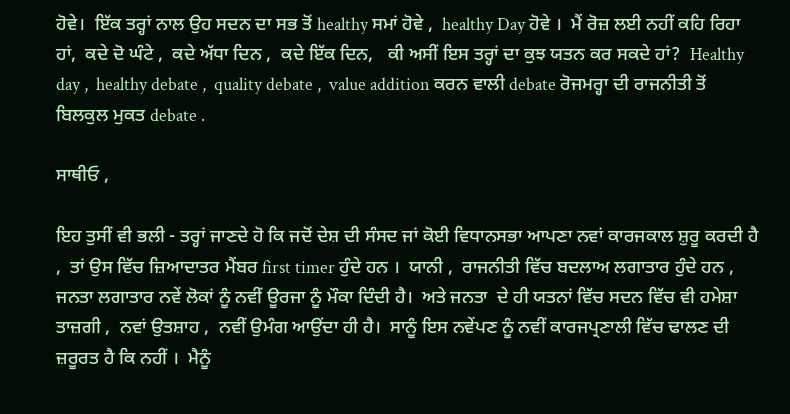ਹੋਵੇ।  ਇੱਕ ਤਰ੍ਹਾਂ ਨਾਲ ਉਹ ਸਦਨ ਦਾ ਸਭ ਤੋਂ healthy ਸਮਾਂ ਹੋਵੇ ,  healthy Day ਹੋਵੇ ।  ਮੈਂ ਰੋਜ਼ ਲਈ ਨਹੀਂ ਕਹਿ ਰਿਹਾ ਹਾਂ,  ਕਦੇ ਦੋ ਘੰਟੇ ,  ਕਦੇ ਅੱਧਾ ਦਿਨ ,  ਕਦੇ ਇੱਕ ਦਿਨ,   ਕੀ ਅਸੀਂ ਇਸ ਤਰ੍ਹਾਂ ਦਾ ਕੁਝ ਯਤਨ ਕਰ ਸਕਦੇ ਹਾਂ?  Healthy day ,  healthy debate ,  quality debate ,  value addition ਕਰਨ ਵਾਲੀ debate ਰੋਜਮਰ੍ਹਾ ਦੀ ਰਾਜਨੀਤੀ ਤੋਂ ਬਿਲਕੁਲ ਮੁਕਤ debate .

ਸਾਥੀਓ ,

ਇਹ ਤੁਸੀਂ ਵੀ ਭਲੀ - ਤਰ੍ਹਾਂ ਜਾਣਦੇ ਹੋ ਕਿ ਜਦੋਂ ਦੇਸ਼ ਦੀ ਸੰਸਦ ਜਾਂ ਕੋਈ ਵਿਧਾਨਸਭਾ ਆਪਣਾ ਨਵਾਂ ਕਾਰਜਕਾਲ ਸ਼ੁਰੂ ਕਰਦੀ ਹੈ ,  ਤਾਂ ਉਸ ਵਿੱਚ ਜ਼ਿਆਦਾਤਰ ਮੈਂਬਰ first timer ਹੁੰਦੇ ਹਨ ।  ਯਾਨੀ ,  ਰਾਜਨੀਤੀ ਵਿੱਚ ਬਦਲਾਅ ਲਗਾਤਾਰ ਹੁੰਦੇ ਹਨ ,  ਜਨਤਾ ਲਗਾਤਾਰ ਨਵੇਂ ਲੋਕਾਂ ਨੂੰ ਨਵੀਂ ਊਰਜਾ ਨੂੰ ਮੌਕਾ ਦਿੰਦੀ ਹੈ।  ਅਤੇ ਜਨਤਾ  ਦੇ ਹੀ ਯਤਨਾਂ ਵਿੱਚ ਸਦਨ ਵਿੱਚ ਵੀ ਹਮੇਸ਼ਾ ਤਾਜ਼ਗੀ ,  ਨਵਾਂ ਉਤਸ਼ਾਹ ,  ਨਵੀਂ ਉਮੰਗ ਆਉਂਦਾ ਹੀ ਹੈ।  ਸਾਨੂੰ ਇਸ ਨਵੇਂਪਣ ਨੂੰ ਨਵੀਂ ਕਾਰਜਪ੍ਰਣਾਲੀ ਵਿੱਚ ਢਾਲਣ ਦੀ ਜ਼ਰੂਰਤ ਹੈ ਕਿ ਨਹੀਂ ।  ਮੈਨੂੰ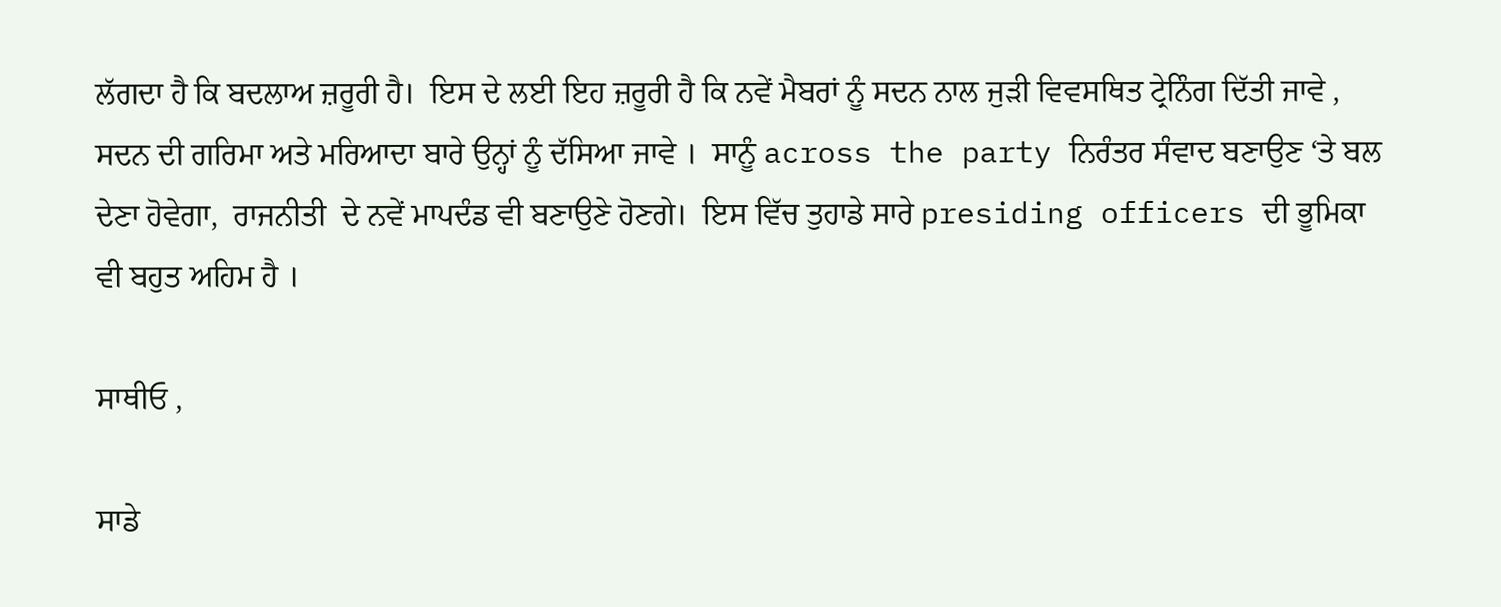ਲੱਗਦਾ ਹੈ ਕਿ ਬਦਲਾਅ ਜ਼ਰੂਰੀ ਹੈ।  ਇਸ ਦੇ ਲਈ ਇਹ ਜ਼ਰੂਰੀ ਹੈ ਕਿ ਨਵੇਂ ਮੈਬਰਾਂ ਨੂੰ ਸਦਨ ਨਾਲ ਜੁੜੀ ਵਿਵਸਥਿਤ ਟ੍ਰੇਨਿੰਗ ਦਿੱਤੀ ਜਾਵੇ ,  ਸਦਨ ਦੀ ਗਰਿਮਾ ਅਤੇ ਮਰਿਆਦਾ ਬਾਰੇ ਉਨ੍ਹਾਂ ਨੂੰ ਦੱਸਿਆ ਜਾਵੇ ।  ਸਾਨੂੰ across the party ਨਿਰੰਤਰ ਸੰਵਾਦ ਬਣਾਉਣ ‘ਤੇ ਬਲ ਦੇਣਾ ਹੋਵੇਗਾ,  ਰਾਜਨੀਤੀ  ਦੇ ਨਵੇਂ ਮਾਪਦੰਡ ਵੀ ਬਣਾਉਣੇ ਹੋਣਗੇ।  ਇਸ ਵਿੱਚ ਤੁਹਾਡੇ ਸਾਰੇ presiding officers ਦੀ ਭੂਮਿਕਾ ਵੀ ਬਹੁਤ ਅਹਿਮ ਹੈ ।

ਸਾਥੀਓ ,

ਸਾਡੇ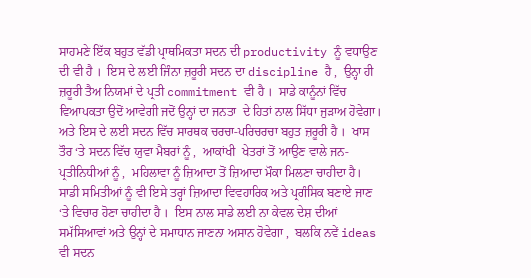ਸਾਹਮਣੇ ਇੱਕ ਬਹੁਤ ਵੱਡੀ ਪ੍ਰਾਥਮਿਕਤਾ ਸਦਨ ਦੀ productivity ਨੂੰ ਵਧਾਉਣ ਦੀ ਵੀ ਹੈ ।  ਇਸ ਦੇ ਲਈ ਜਿੰਨਾ ਜ਼ਰੂਰੀ ਸਦਨ ਦਾ discipline ਹੈ ,  ਉਨ੍ਹਾ ਹੀ ਜ਼ਰੂਰੀ ਤੈਅ ਨਿਯਮਾਂ ਦੇ ਪ੍ਰਤੀ commitment ਵੀ ਹੈ ।  ਸਾਡੇ ਕਾਨੂੰਨਾਂ ਵਿੱਚ ਵਿਆਪਕਤਾ ਉਦੋਂ ਆਵੇਗੀ ਜਦੋਂ ਉਨ੍ਹਾਂ ਦਾ ਜਨਤਾ  ਦੇ ਹਿਤਾਂ ਨਾਲ ਸਿੱਧਾ ਜੁੜਾਅ ਹੋਵੇਗਾ।  ਅਤੇ ਇਸ ਦੇ ਲਈ ਸਦਨ ਵਿੱਚ ਸਾਰਥਕ ਚਰਚਾ-ਪਰਿਚਰਚਾ ਬਹੁਤ ਜ਼ਰੂਰੀ ਹੈ ।  ਖਾਸ ਤੌਰ ‘ਤੇ ਸਦਨ ਵਿੱਚ ਯੁਵਾ ਮੈਬਰਾਂ ਨੂੰ ,  ਆਕਾਂਖੀ  ਖੇਤਰਾਂ ਤੋਂ ਆਉਣ ਵਾਲੇ ਜਨ- ਪ੍ਰਤੀਨਿਧੀਆਂ ਨੂੰ ,  ਮਹਿਲਾਵਾ ਨੂੰ ਜ਼ਿਆਦਾ ਤੋਂ ਜ਼ਿਆਦਾ ਮੌਕਾ ਮਿਲਣਾ ਚਾਹੀਦਾ ਹੈ।  ਸਾਡੀ ਸਮਿਤੀਆਂ ਨੂੰ ਵੀ ਇਸੇ ਤਰ੍ਹਾਂ ਜ਼ਿਆਦਾ ਵਿਵਹਾਰਿਕ ਅਤੇ ਪ੍ਰਗੰਸਿਕ ਬਣਾਏ ਜਾਣ ‘ਤੇ ਵਿਚਾਰ ਹੋਣਾ ਚਾਹੀਦਾ ਹੈ ।  ਇਸ ਨਾਲ ਸਾਡੇ ਲਈ ਨਾ ਕੇਵਲ ਦੇਸ਼ ਦੀਆਂ ਸਮੱਸਿਆਵਾਂ ਅਤੇ ਉਨ੍ਹਾਂ ਦੇ ਸਮਾਧਾਨ ਜਾਣਨਾ ਅਸਾਨ ਹੋਵੇਗਾ ,  ਬਲਕਿ ਨਵੇਂ ideas ਵੀ ਸਦਨ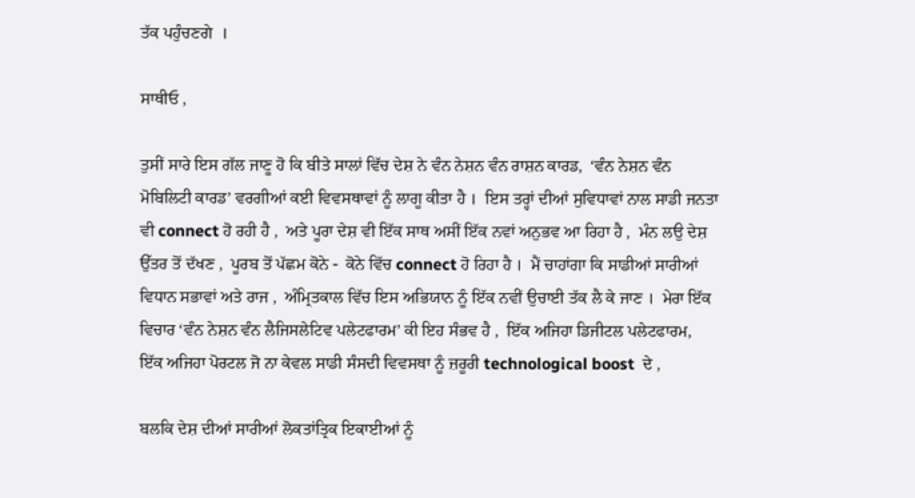ਤੱਕ ਪਹੁੰਚਣਗੇ  ।

ਸਾਥੀਓ ,

ਤੁਸੀਂ ਸਾਰੇ ਇਸ ਗੱਲ ਜਾਣੂ ਹੋ ਕਿ ਬੀਤੇ ਸਾਲਾਂ ਵਿੱਚ ਦੇਸ਼ ਨੇ ਵੰਨ ਨੇਸ਼ਨ ਵੰਨ ਰਾਸ਼ਨ ਕਾਰਡ,  ‘ਵੰਨ ਨੇਸ਼ਨ ਵੰਨ ਮੋਬਿਲਿਟੀ ਕਾਰਡ’ ਵਰਗੀਆਂ ਕਈ ਵਿਵਸਥਾਵਾਂ ਨੂੰ ਲਾਗੂ ਕੀਤਾ ਹੈ ।  ਇਸ ਤਰ੍ਹਾਂ ਦੀਆਂ ਸੁਵਿਧਾਵਾਂ ਨਾਲ ਸਾਡੀ ਜਨਤਾ ਵੀ connect ਹੋ ਰਹੀ ਹੈ ,  ਅਤੇ ਪੂਰਾ ਦੇਸ਼ ਵੀ ਇੱਕ ਸਾਥ ਅਸੀਂ ਇੱਕ ਨਵਾਂ ਅਨੁਭਵ ਆ ਰਿਹਾ ਹੈ ,  ਮੰਨ ਲਉ ਦੇਸ਼ ਉੱਤਰ ਤੋਂ ਦੱਖਣ ,  ਪੂਰਬ ਤੋਂ ਪੱਛਮ ਕੋਨੇ -  ਕੋਨੇ ਵਿੱਚ connect ਹੋ ਰਿਹਾ ਹੈ ।  ਮੈਂ ਚਾਹਾਂਗਾ ਕਿ ਸਾਡੀਆਂ ਸਾਰੀਆਂ ਵਿਧਾਨ ਸਭਾਵਾਂ ਅਤੇ ਰਾਜ ,  ਅੰਮ੍ਰਿਤਕਾਲ ਵਿੱਚ ਇਸ ਅਭਿਯਾਨ ਨੂੰ ਇੱਕ ਨਵੀਂ ਉਚਾਈ ਤੱਕ ਲੈ ਕੇ ਜਾਣ ।  ਮੇਰਾ ਇੱਕ ਵਿਚਾਰ ‘ਵੰਨ ਨੇਸ਼ਨ ਵੰਨ ਲੈਜਿਸਲੇਟਿਵ ਪਲੇਟਫਾਰਮ’ ਕੀ ਇਹ ਸੰਭਵ ਹੈ ,  ਇੱਕ ਅਜਿਹਾ ਡਿਜੀਟਲ ਪਲੇਟਫਾਰਮ,  ਇੱਕ ਅਜਿਹਾ ਪੋਰਟਲ ਜੋ ਨਾ ਕੇਵਲ ਸਾਡੀ ਸੰਸਦੀ ਵਿਵਸਥਾ ਨੂੰ ਜ਼ਰੂਰੀ technological boost  ਦੇ ,

ਬਲਕਿ ਦੇਸ਼ ਦੀਆਂ ਸਾਰੀਆਂ ਲੋਕਤਾਂਤ੍ਰਿਕ ਇਕਾਈਆਂ ਨੂੰ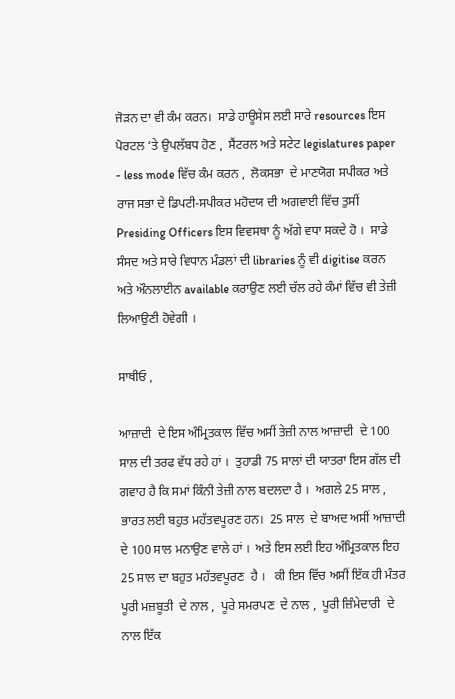ਜੋੜਨ ਦਾ ਵੀ ਕੰਮ ਕਰਨ।  ਸਾਡੇ ਹਾਊਸੇਸ ਲਈ ਸਾਰੇ resources ਇਸ ਪੋਰਟਲ ‘ਤੇ ਉਪਲੱਬਧ ਹੋਣ ,  ਸੈਂਟਰਲ ਅਤੇ ਸਟੇਟ legislatures paper - less mode ਵਿੱਚ ਕੰਮ ਕਰਨ ,  ਲੋਕਸਭਾ  ਦੇ ਮਾਣਯੋਗ ਸਪੀਕਰ ਅਤੇ ਰਾਜ ਸਭਾ ਦੇ ਡਿਪਟੀ-ਸਪੀਕਰ ਮਹੋਦਯ ਦੀ ਅਗਵਾਈ ਵਿੱਚ ਤੁਸੀਂ Presiding Officers ਇਸ ਵਿਵਸਥਾ ਨੂੰ ਅੱਗੇ ਵਧਾ ਸਕਦੇ ਹੋ ।  ਸਾਡੇ ਸੰਸਦ ਅਤੇ ਸਾਰੇ ਵਿਧਾਨ ਮੰਡਲਾਂ ਦੀ libraries ਨੂੰ ਵੀ digitise ਕਰਨ ਅਤੇ ਔਨਲਾਈਨ available ਕਰਾਉਣ ਲਈ ਚੱਲ ਰਹੇ ਕੰਮਾਂ ਵਿੱਚ ਵੀ ਤੇਜ਼ੀ ਲਿਆਉਣੀ ਹੋਵੇਗੀ ।

ਸਾਥੀਓ ,

ਆਜ਼ਾਦੀ  ਦੇ ਇਸ ਅੰਮ੍ਰਿਤਕਾਲ ਵਿੱਚ ਅਸੀਂ ਤੇਜ਼ੀ ਨਾਲ ਆਜ਼ਾਦੀ  ਦੇ 100 ਸਾਲ ਦੀ ਤਰਫ ਵੱਧ ਰਹੇ ਹਾਂ ।  ਤੁਹਾਡੀ 75 ਸਾਲਾਂ ਦੀ ਯਾਤਰਾ ਇਸ ਗੱਲ ਦੀ ਗਵਾਹ ਹੈ ਕਿ ਸਮਾਂ ਕਿੰਨੀ ਤੇਜ਼ੀ ਨਾਲ ਬਦਲਦਾ ਹੈ ।  ਅਗਲੇ 25 ਸਾਲ ,  ਭਾਰਤ ਲਈ ਬਹੁਤ ਮਹੱਤਵਪੂਰਣ ਹਨ।  25 ਸਾਲ  ਦੇ ਬਾਅਦ ਅਸੀਂ ਆਜ਼ਾਦੀ  ਦੇ 100 ਸਾਲ ਮਨਾਉਣ ਵਾਲੇ ਹਾਂ ।  ਅਤੇ ਇਸ ਲਈ ਇਹ ਅੰਮ੍ਰਿਤਕਾਲ ਇਹ  25 ਸਾਲ ਦਾ ਬਹੁਤ ਮਹੱਤਵਪੂਰਣ  ਹੈ ।   ਕੀ ਇਸ ਵਿੱਚ ਅਸੀਂ ਇੱਕ ਹੀ ਮੰਤਰ ਪੂਰੀ ਮਜ਼ਬੂਤੀ  ਦੇ ਨਾਲ ,  ਪੂਰੇ ਸਮਰਪਣ  ਦੇ ਨਾਲ ,  ਪੂਰੀ ਜ਼ਿੰਮੇਦਾਰੀ  ਦੇ ਨਾਲ ਇੱਕ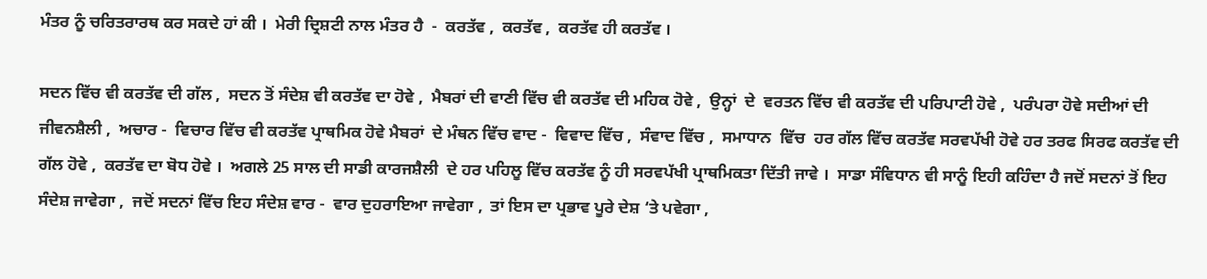ਮੰਤਰ ਨੂੰ ਚਰਿਤਰਾਰਥ ਕਰ ਸਕਦੇ ਹਾਂ ਕੀ ।  ਮੇਰੀ ਦ੍ਰਿਸ਼ਟੀ ਨਾਲ ਮੰਤਰ ਹੈ  -  ਕਰਤੱਵ ,  ਕਰਤੱਵ ,  ਕਰਤੱਵ ਹੀ ਕਰਤੱਵ ।

ਸਦਨ ਵਿੱਚ ਵੀ ਕਰਤੱਵ ਦੀ ਗੱਲ ,  ਸਦਨ ਤੋਂ ਸੰਦੇਸ਼ ਵੀ ਕਰਤੱਵ ਦਾ ਹੋਵੇ ,  ਮੈਬਰਾਂ ਦੀ ਵਾਣੀ ਵਿੱਚ ਵੀ ਕਰਤੱਵ ਦੀ ਮਹਿਕ ਹੋਵੇ ,  ਉਨ੍ਹਾਂ  ਦੇ  ਵਰਤਨ ਵਿੱਚ ਵੀ ਕਰਤੱਵ ਦੀ ਪਰਿਪਾਟੀ ਹੋਵੇ ,  ਪਰੰਪਰਾ ਹੋਵੇ ਸਦੀਆਂ ਦੀ ਜੀਵਨਸ਼ੈਲੀ ,  ਅਚਾਰ -  ਵਿਚਾਰ ਵਿੱਚ ਵੀ ਕਰਤੱਵ ਪ੍ਰਾਥਮਿਕ ਹੋਵੇ ਮੈਬਰਾਂ  ਦੇ ਮੰਥਨ ਵਿੱਚ ਵਾਦ -  ਵਿਵਾਦ ਵਿੱਚ ,  ਸੰਵਾਦ ਵਿੱਚ ,  ਸਮਾਧਾਨ  ਵਿੱਚ  ਹਰ ਗੱਲ ਵਿੱਚ ਕਰਤੱਵ ਸਰਵਪੱਖੀ ਹੋਵੇ ਹਰ ਤਰਫ ਸਿਰਫ ਕਰਤੱਵ ਦੀ ਗੱਲ ਹੋਵੇ ,  ਕਰਤੱਵ ਦਾ ਬੋਧ ਹੋਵੇ ।  ਅਗਲੇ 25 ਸਾਲ ਦੀ ਸਾਡੀ ਕਾਰਜਸ਼ੈਲੀ  ਦੇ ਹਰ ਪਹਿਲੂ ਵਿੱਚ ਕਰਤੱਵ ਨੂੰ ਹੀ ਸਰਵਪੱਖੀ ਪ੍ਰਾਥਮਿਕਤਾ ਦਿੱਤੀ ਜਾਵੇ ।  ਸਾਡਾ ਸੰਵਿਧਾਨ ਵੀ ਸਾਨੂੰ ਇਹੀ ਕਹਿੰਦਾ ਹੈ ਜਦੋਂ ਸਦਨਾਂ ਤੋਂ ਇਹ ਸੰਦੇਸ਼ ਜਾਵੇਗਾ ,  ਜਦੋਂ ਸਦਨਾਂ ਵਿੱਚ ਇਹ ਸੰਦੇਸ਼ ਵਾਰ -  ਵਾਰ ਦੁਹਰਾਇਆ ਜਾਵੇਗਾ ,  ਤਾਂ ਇਸ ਦਾ ਪ੍ਰਭਾਵ ਪੂਰੇ ਦੇਸ਼ ‘ਤੇ ਪਵੇਗਾ ,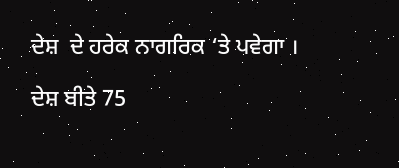ਦੇਸ਼  ਦੇ ਹਰੇਕ ਨਾਗਰਿਕ ‘ਤੇ ਪਵੇਗਾ ।

ਦੇਸ਼ ਬੀਤੇ 75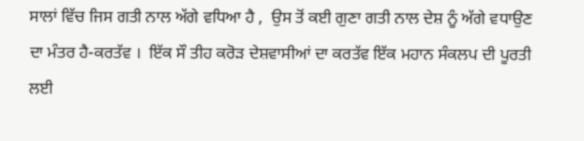ਸਾਲਾਂ ਵਿੱਚ ਜਿਸ ਗਤੀ ਨਾਲ ਅੱਗੇ ਵਧਿਆ ਹੈ ,  ਉਸ ਤੋਂ ਕਈ ਗੁਣਾ ਗਤੀ ਨਾਲ ਦੇਸ਼ ਨੂੰ ਅੱਗੇ ਵਧਾਉਣ ਦਾ ਮੰਤਰ ਹੈ-ਕਰਤੱਵ ।  ਇੱਕ ਸੌ ਤੀਹ ਕਰੋੜ ਦੇਸ਼ਵਾਸੀਆਂ ਦਾ ਕਰਤੱਵ ਇੱਕ ਮਹਾਨ ਸੰਕਲਪ ਦੀ ਪੂਰਤੀ ਲਈ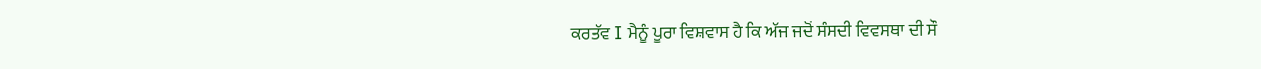ਕਰਤੱਵ I ਮੈਨੂੰ ਪੂਰਾ ਵਿਸ਼ਵਾਸ ਹੈ ਕਿ ਅੱਜ ਜਦੋਂ ਸੰਸਦੀ ਵਿਵਸਥਾ ਦੀ ਸੌ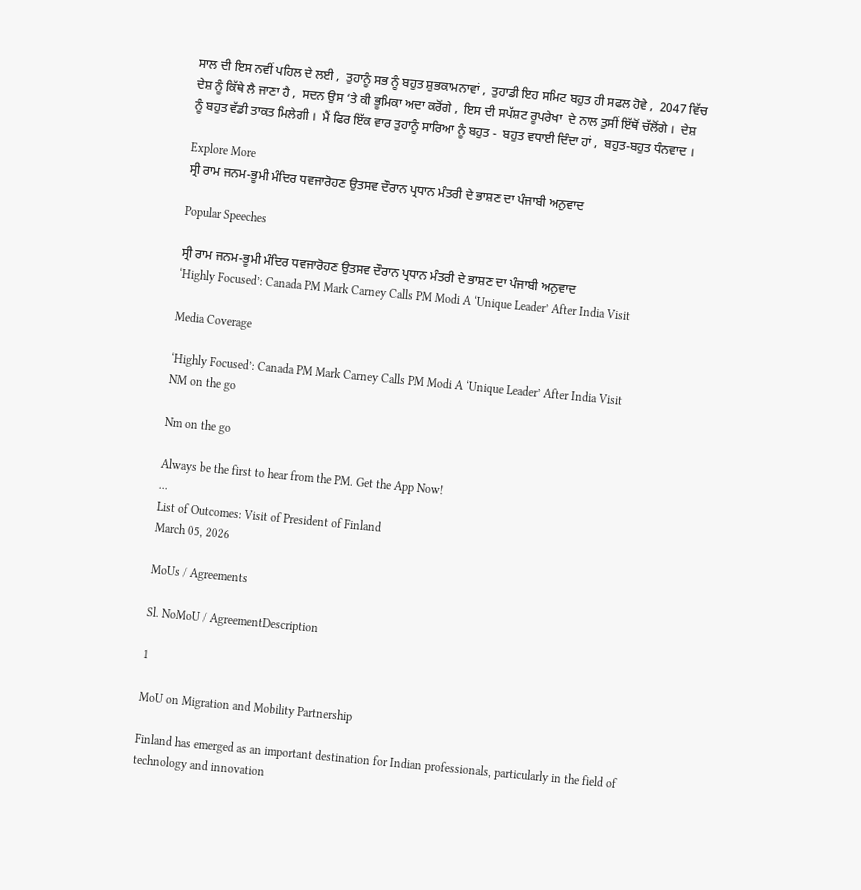ਸਾਲ ਦੀ ਇਸ ਨਵੀਂ ਪਹਿਲ ਦੇ ਲਈ ,  ਤੁਹਾਨੂੰ ਸਭ ਨੂੰ ਬਹੁਤ ਸ਼ੁਭਕਾਮਨਾਵਾਂ ,  ਤੁਹਾਡੀ ਇਹ ਸਮਿਟ ਬਹੁਤ ਹੀ ਸਫਲ ਹੋਵੇ ,  2047 ਵਿੱਚ ਦੇਸ਼ ਨੂੰ ਕਿੱਥੇ ਲੈ ਜਾਣਾ ਹੈ ,  ਸਦਨ ਉਸ ‘ਤੇ ਕੀ ਭੂਮਿਕਾ ਅਦਾ ਕਰੋਂਗੇ ,  ਇਸ ਦੀ ਸਪੱਸ਼ਟ ਰੂਪਰੇਖਾ  ਦੇ ਨਾਲ ਤੁਸੀਂ ਇੱਥੋਂ ਚੱਲੋਂਗੇ ।  ਦੇਸ਼ ਨੂੰ ਬਹੁਤ ਵੱਡੀ ਤਾਕਤ ਮਿਲੇਗੀ ।  ਮੈਂ ਫਿਰ ਇੱਕ ਵਾਰ ਤੁਹਾਨੂੰ ਸਾਰਿਆ ਨੂੰ ਬਹੁਤ -  ਬਹੁਤ ਵਧਾਈ ਦਿੰਦਾ ਹਾਂ ,  ਬਹੁਤ-ਬਹੁਤ ਧੰਨਵਾਦ ।

Explore More
ਸ੍ਰੀ ਰਾਮ ਜਨਮ-ਭੂਮੀ ਮੰਦਿਰ ਧਵਜਾਰੋਹਣ ਉਤਸਵ ਦੌਰਾਨ ਪ੍ਰਧਾਨ ਮੰਤਰੀ ਦੇ ਭਾਸ਼ਣ ਦਾ ਪੰਜਾਬੀ ਅਨੁਵਾਦ

Popular Speeches

ਸ੍ਰੀ ਰਾਮ ਜਨਮ-ਭੂਮੀ ਮੰਦਿਰ ਧਵਜਾਰੋਹਣ ਉਤਸਵ ਦੌਰਾਨ ਪ੍ਰਧਾਨ ਮੰਤਰੀ ਦੇ ਭਾਸ਼ਣ ਦਾ ਪੰਜਾਬੀ ਅਨੁਵਾਦ
‘Highly Focused’: Canada PM Mark Carney Calls PM Modi A ‘Unique Leader’ After India Visit

Media Coverage

‘Highly Focused’: Canada PM Mark Carney Calls PM Modi A ‘Unique Leader’ After India Visit
NM on the go

Nm on the go

Always be the first to hear from the PM. Get the App Now!
...
List of Outcomes: Visit of President of Finland
March 05, 2026

MoUs / Agreements

Sl. NoMoU / AgreementDescription

1

MoU on Migration and Mobility Partnership

Finland has emerged as an important destination for Indian professionals, particularly in the field of technology and innovation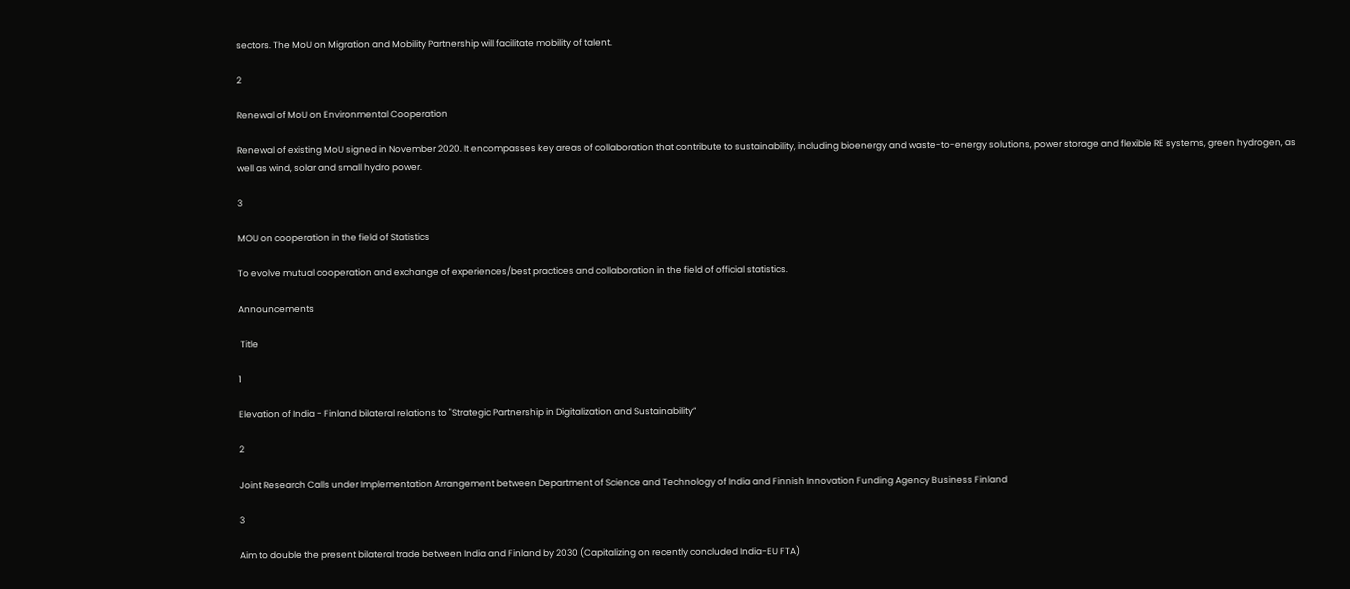sectors. The MoU on Migration and Mobility Partnership will facilitate mobility of talent.

2

Renewal of MoU on Environmental Cooperation

Renewal of existing MoU signed in November 2020. It encompasses key areas of collaboration that contribute to sustainability, including bioenergy and waste-to-energy solutions, power storage and flexible RE systems, green hydrogen, as well as wind, solar and small hydro power.

3

MOU on cooperation in the field of Statistics

To evolve mutual cooperation and exchange of experiences/best practices and collaboration in the field of official statistics.

Announcements

 Title

1

Elevation of India - Finland bilateral relations to "Strategic Partnership in Digitalization and Sustainability”

2

Joint Research Calls under Implementation Arrangement between Department of Science and Technology of India and Finnish Innovation Funding Agency Business Finland

3

Aim to double the present bilateral trade between India and Finland by 2030 (Capitalizing on recently concluded India-EU FTA)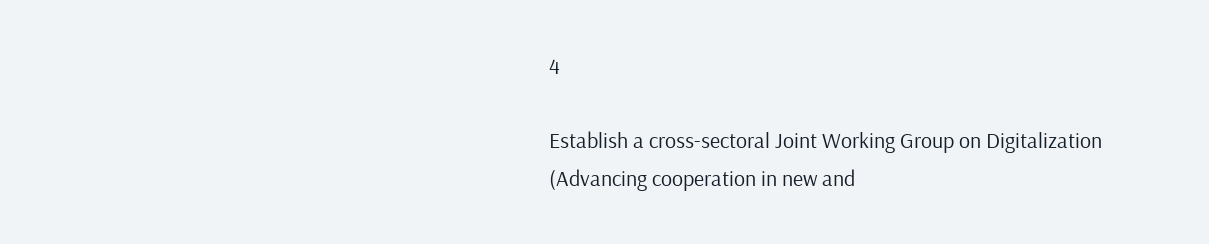4

Establish a cross-sectoral Joint Working Group on Digitalization (Advancing cooperation in new and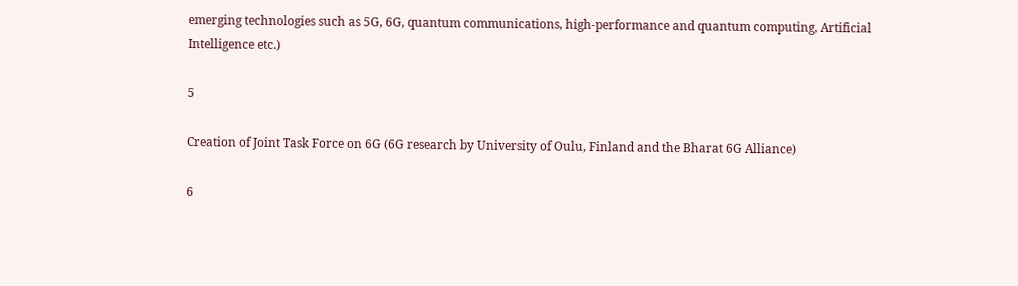emerging technologies such as 5G, 6G, quantum communications, high-performance and quantum computing, Artificial Intelligence etc.)

5

Creation of Joint Task Force on 6G (6G research by University of Oulu, Finland and the Bharat 6G Alliance)

6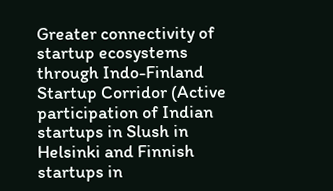Greater connectivity of startup ecosystems through Indo-Finland Startup Corridor (Active participation of Indian startups in Slush in Helsinki and Finnish startups in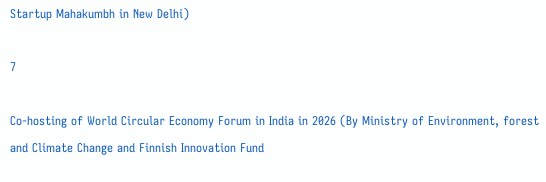Startup Mahakumbh in New Delhi)

7

Co-hosting of World Circular Economy Forum in India in 2026 (By Ministry of Environment, forest and Climate Change and Finnish Innovation Fund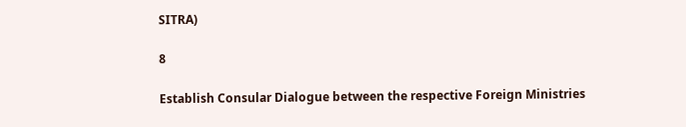SITRA)

8

Establish Consular Dialogue between the respective Foreign Ministries